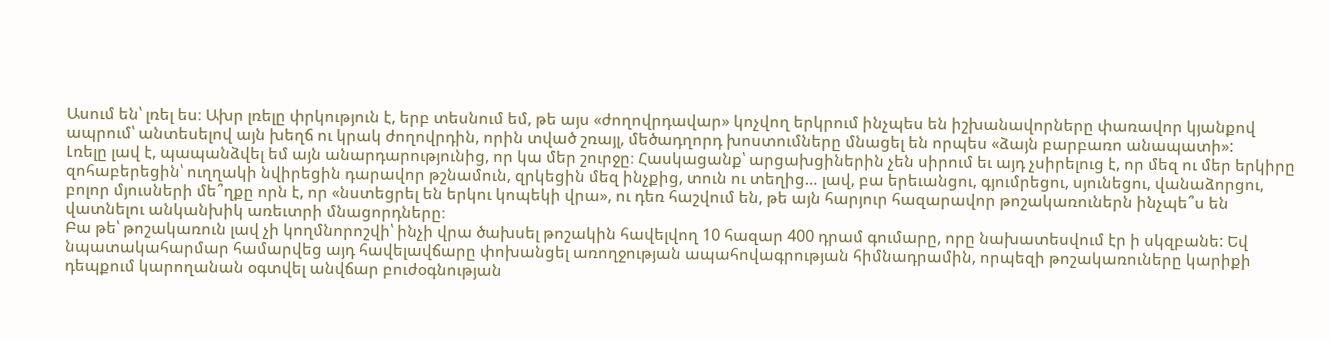Ասում են՝ լռել ես։ Ախր լռելը փրկություն է, երբ տեսնում եմ, թե այս «ժողովրդավար» կոչվող երկրում ինչպես են իշխանավորները փառավոր կյանքով ապրում՝ անտեսելով այն խեղճ ու կրակ ժողովրդին, որին տված շռայլ, մեծադղորդ խոստումները մնացել են որպես «ձայն բարբառո անապատի»:
Լռելը լավ է, պապանձվել եմ այն անարդարությունից, որ կա մեր շուրջը։ Հասկացանք՝ արցախցիներին չեն սիրում եւ այդ չսիրելուց է, որ մեզ ու մեր երկիրը զոհաբերեցին՝ ուղղակի նվիրեցին դարավոր թշնամուն, զրկեցին մեզ ինչքից, տուն ու տեղից… լավ, բա երեւանցու, գյումրեցու, սյունեցու, վանաձորցու, բոլոր մյուսների մե՞ղքը որն է, որ «նստեցրել են երկու կոպեկի վրա», ու դեռ հաշվում են, թե այն հարյուր հազարավոր թոշակառուներն ինչպե՞ս են վատնելու անկանխիկ առեւտրի մնացորդները։
Բա թե՝ թոշակառուն լավ չի կողմնորոշվի՝ ինչի վրա ծախսել թոշակին հավելվող 10 հազար 400 դրամ գումարը, որը նախատեսվում էր ի սկզբանե: Եվ նպատակահարմար համարվեց այդ հավելավճարը փոխանցել առողջության ապահովագրության հիմնադրամին, որպեզի թոշակառուները կարիքի դեպքում կարողանան օգտվել անվճար բուժօգնության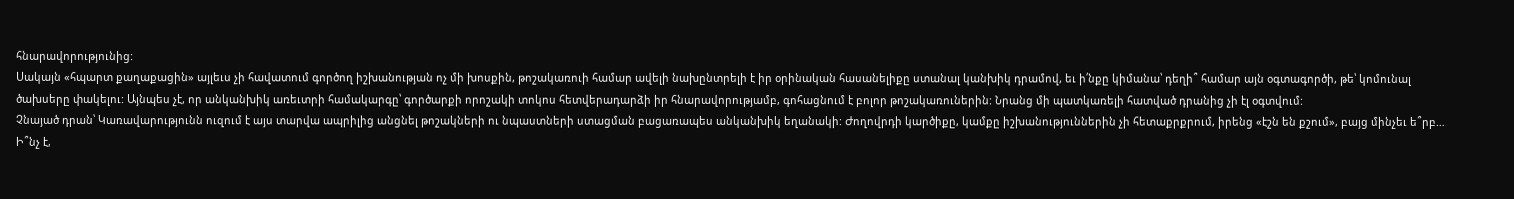հնարավորությունից:
Սակայն «հպարտ քաղաքացին» այլեւս չի հավատում գործող իշխանության ոչ մի խոսքին, թոշակառուի համար ավելի նախընտրելի է իր օրինական հասանելիքը ստանալ կանխիկ դրամով, եւ ի՛նքը կիմանա՝ դեղի՞ համար այն օգտագործի, թե՝ կոմունալ ծախսերը փակելու: Այնպես չէ, որ անկանխիկ առեւտրի համակարգը՝ գործարքի որոշակի տոկոս հետվերադարձի իր հնարավորությամբ, գոհացնում է բոլոր թոշակառուներին: Նրանց մի պատկառելի հատված դրանից չի էլ օգտվում:
Չնայած դրան՝ Կառավարությունն ուզում է այս տարվա ապրիլից անցնել թոշակների ու նպաստների ստացման բացառապես անկանխիկ եղանակի: Ժողովրդի կարծիքը, կամքը իշխանություններին չի հետաքրքրում, իրենց «էշն են քշում», բայց մինչեւ ե՞րբ… Ի՞նչ է,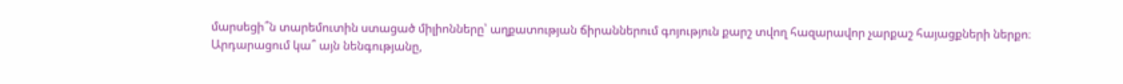մարսեցի՞ն տարեմուտին ստացած միլիոնները՝ աղքատության ճիրաններում գոյություն քարշ տվող հազարավոր չարքաշ հայացքների ներքո։
Արդարացում կա՞ այն նենգությանը,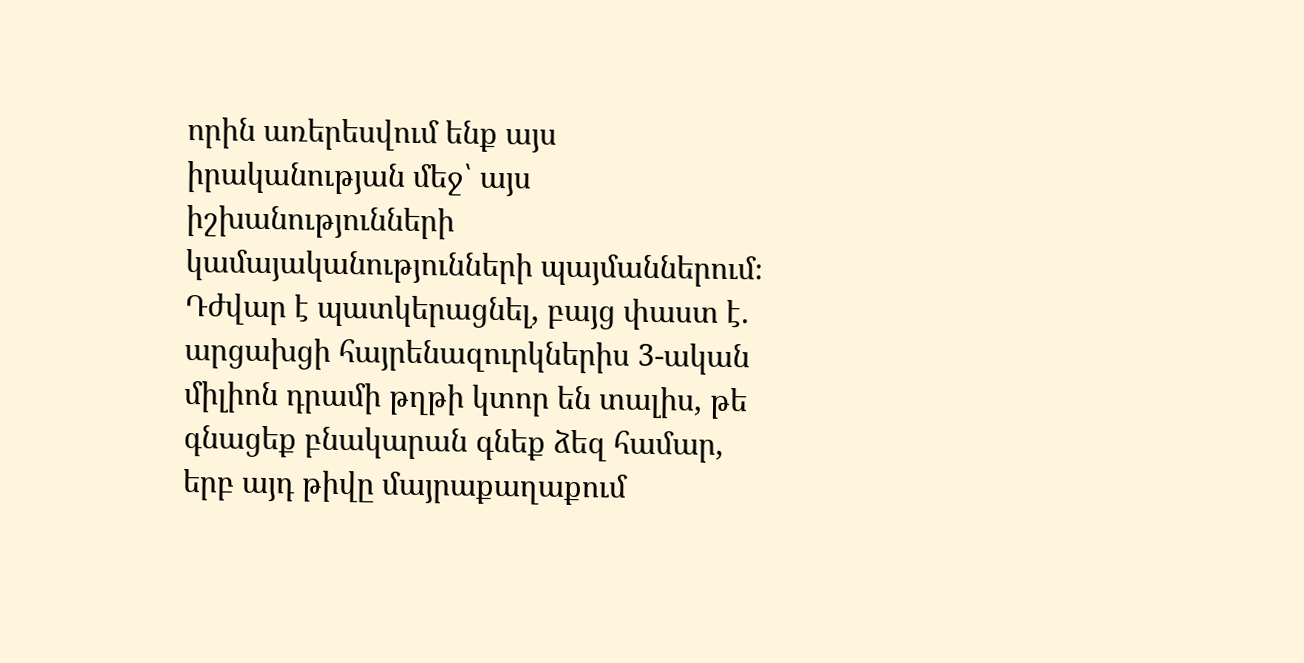որին առերեսվում ենք այս իրականության մեջ՝ այս իշխանությունների կամայականությունների պայմաններում։ Դժվար է պատկերացնել, բայց փաստ է. արցախցի հայրենազուրկներիս 3-ական միլիոն դրամի թղթի կտոր են տալիս, թե գնացեք բնակարան գնեք ձեզ համար, երբ այդ թիվը մայրաքաղաքում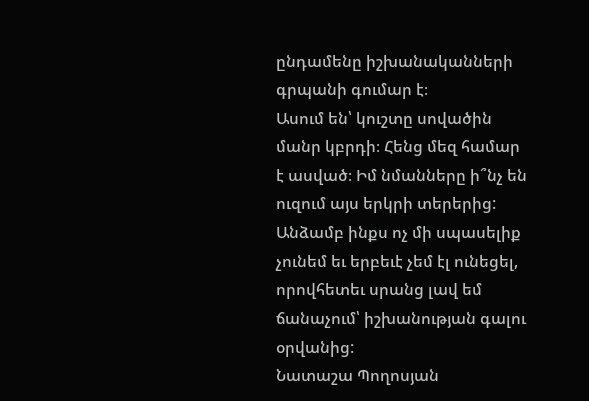ընդամենը իշխանականների գրպանի գումար է։
Ասում են՝ կուշտը սովածին մանր կբրդի։ Հենց մեզ համար է ասված։ Իմ նմանները ի՞նչ են ուզում այս երկրի տերերից: Անձամբ ինքս ոչ մի սպասելիք չունեմ եւ երբեւէ չեմ էլ ունեցել, որովհետեւ սրանց լավ եմ ճանաչում՝ իշխանության գալու օրվանից:
Նատաշա Պողոսյան